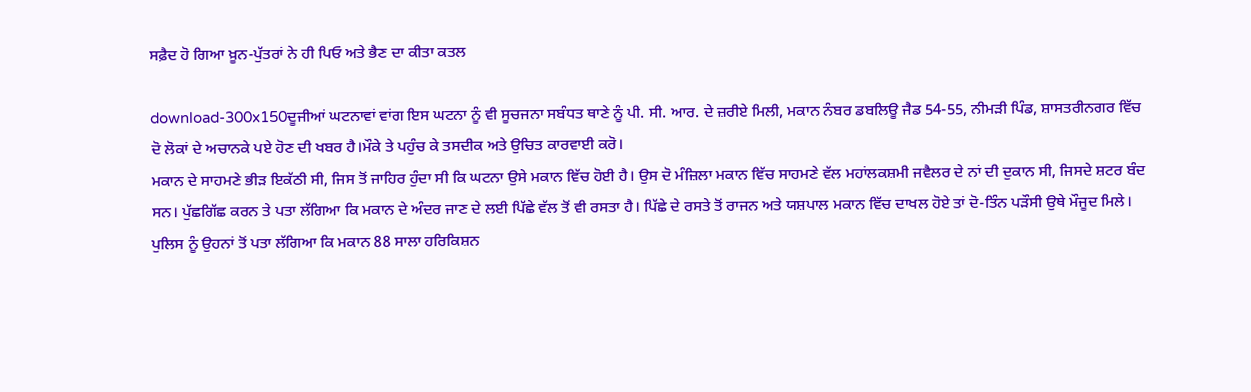ਸਫ਼ੈਦ ਹੋ ਗਿਆ ਖ਼ੂਨ-ਪੁੱਤਰਾਂ ਨੇ ਹੀ ਪਿਓ ਅਤੇ ਭੈਣ ਦਾ ਕੀਤਾ ਕਤਲ

download-300x150ਦੂਜੀਆਂ ਘਟਨਾਵਾਂ ਵਾਂਗ ਇਸ ਘਟਨਾ ਨੂੰ ਵੀ ਸੂਚਜਨਾ ਸਬੰਧਤ ਥਾਣੇ ਨੂੰ ਪੀ. ਸੀ. ਆਰ. ਦੇ ਜ਼ਰੀਏ ਮਿਲੀ, ਮਕਾਨ ਨੰਬਰ ਡਬਲਿਊ ਜੈਡ 54-55, ਨੀਮੜੀ ਪਿੰਡ, ਸ਼ਾਸਤਰੀਨਗਰ ਵਿੱਚ ਦੋ ਲੋਕਾਂ ਦੇ ਅਚਾਨਕੇ ਪਏ ਹੋਣ ਦੀ ਖਬਰ ਹੈ।ਮੌਕੇ ਤੇ ਪਹੁੰਚ ਕੇ ਤਸਦੀਕ ਅਤੇ ਉਚਿਤ ਕਾਰਵਾਈ ਕਰੋ।
ਮਕਾਨ ਦੇ ਸਾਹਮਣੇ ਭੀੜ ਇਕੱਠੀ ਸੀ, ਜਿਸ ਤੋਂ ਜਾਹਿਰ ਹੁੰਦਾ ਸੀ ਕਿ ਘਟਨਾ ਉਸੇ ਮਕਾਨ ਵਿੱਚ ਹੋਈ ਹੈ। ਉਸ ਦੋ ਮੰਜ਼ਿਲਾ ਮਕਾਨ ਵਿੱਚ ਸਾਹਮਣੇ ਵੱਲ ਮਹਾਂਲਕਸ਼ਮੀ ਜਵੈਲਰ ਦੇ ਨਾਂ ਦੀ ਦੁਕਾਨ ਸੀ, ਜਿਸਦੇ ਸ਼ਟਰ ਬੰਦ ਸਨ। ਪੁੱਛਗਿੱਛ ਕਰਨ ਤੇ ਪਤਾ ਲੱਗਿਆ ਕਿ ਮਕਾਨ ਦੇ ਅੰਦਰ ਜਾਣ ਦੇ ਲਈ ਪਿੱਛੇ ਵੱਲ ਤੋਂ ਵੀ ਰਸਤਾ ਹੈ। ਪਿੱਛੇ ਦੇ ਰਸਤੇ ਤੋਂ ਰਾਜਨ ਅਤੇ ਯਸ਼ਪਾਲ ਮਕਾਨ ਵਿੱਚ ਦਾਖਲ ਹੋਏ ਤਾਂ ਦੋ-ਤਿੰਨ ਪੜੌਸੀ ਉਥੇ ਮੌਜੂਦ ਮਿਲੇ। ਪੁਲਿਸ ਨੂੰ ਉਹਨਾਂ ਤੋਂ ਪਤਾ ਲੱਗਿਆ ਕਿ ਮਕਾਨ 88 ਸਾਲਾ ਹਰਿਕਿਸ਼ਨ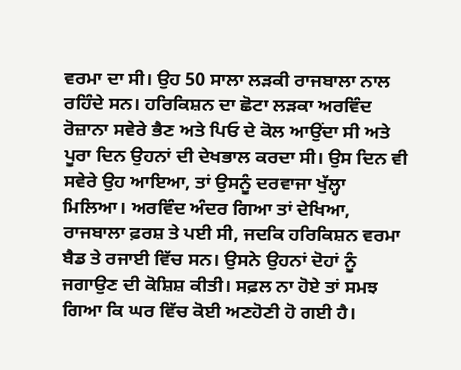ਵਰਮਾ ਦਾ ਸੀ। ਉਹ 50 ਸਾਲਾ ਲੜਕੀ ਰਾਜਬਾਲਾ ਨਾਲ ਰਹਿੰਦੇ ਸਨ। ਹਰਿਕਿਸ਼ਨ ਦਾ ਛੋਟਾ ਲੜਕਾ ਅਰਵਿੰਦ ਰੋਜ਼ਾਨਾ ਸਵੇਰੇ ਭੈਣ ਅਤੇ ਪਿਓ ਦੇ ਕੋਲ ਆਉਂਦਾ ਸੀ ਅਤੇ ਪੂਰਾ ਦਿਨ ਉਹਨਾਂ ਦੀ ਦੇਖਭਾਲ ਕਰਦਾ ਸੀ। ਉਸ ਦਿਨ ਵੀ ਸਵੇਰੇ ਉਹ ਆਇਆ, ਤਾਂ ਉਸਨੂੰ ਦਰਵਾਜਾ ਖੁੱਲ੍ਹਾ ਮਿਲਿਆ। ਅਰਵਿੰਦ ਅੰਦਰ ਗਿਆ ਤਾਂ ਦੇਖਿਆ, ਰਾਜਬਾਲਾ ਫ਼ਰਸ਼ ਤੇ ਪਈ ਸੀ, ਜਦਕਿ ਹਰਿਕਿਸ਼ਨ ਵਰਮਾ ਬੈਡ ਤੇ ਰਜਾਈ ਵਿੱਚ ਸਨ। ਉਸਨੇ ਉਹਨਾਂ ਦੋਹਾਂ ਨੂੰ ਜਗਾਉਣ ਦੀ ਕੋਸ਼ਿਸ਼ ਕੀਤੀ। ਸਫ਼ਲ ਨਾ ਹੋਏ ਤਾਂ ਸਮਝ ਗਿਆ ਕਿ ਘਰ ਵਿੱਚ ਕੋਈ ਅਣਹੋਣੀ ਹੋ ਗਈ ਹੈ।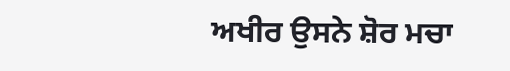ਅਖੀਰ ਉਸਨੇ ਸ਼ੋਰ ਮਚਾ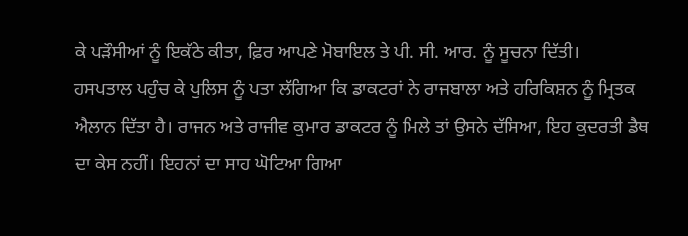ਕੇ ਪੜੌਸੀਆਂ ਨੂੰ ਇਕੱਠੇ ਕੀਤਾ, ਫ਼ਿਰ ਆਪਣੇ ਮੋਬਾਇਲ ਤੇ ਪੀ. ਸੀ. ਆਰ. ਨੂੰ ਸੂਚਨਾ ਦਿੱਤੀ।
ਹਸਪਤਾਲ ਪਹੁੰਚ ਕੇ ਪੁਲਿਸ ਨੂੰ ਪਤਾ ਲੱਗਿਆ ਕਿ ਡਾਕਟਰਾਂ ਨੇ ਰਾਜਬਾਲਾ ਅਤੇ ਹਰਿਕਿਸ਼ਨ ਨੂੰ ਮ੍ਰਿਤਕ ਐਲਾਨ ਦਿੱਤਾ ਹੈ। ਰਾਜਨ ਅਤੇ ਰਾਜੀਵ ਕੁਮਾਰ ਡਾਕਟਰ ਨੂੰ ਮਿਲੇ ਤਾਂ ਉਸਨੇ ਦੱਸਿਆ, ਇਹ ਕੁਦਰਤੀ ਡੈਥ ਦਾ ਕੇਸ ਨਹੀਂ। ਇਹਨਾਂ ਦਾ ਸਾਹ ਘੋਟਿਆ ਗਿਆ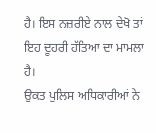ਹੈ। ਇਸ ਨਜ਼ਰੀਏ ਨਾਲ ਦੇਖੋ ਤਾਂ ਇਹ ਦੂਹਰੀ ਹੱਤਿਆ ਦਾ ਮਾਮਲਾ ਹੈ।
ਉਕਤ ਪੁਲਿਸ ਅਧਿਕਾਰੀਆਂ ਨੇ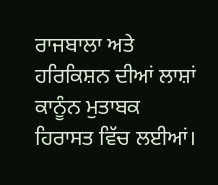ਰਾਜਬਾਲਾ ਅਤੇ ਹਰਿਕਿਸ਼ਨ ਦੀਆਂ ਲਾਸ਼ਾਂ ਕਾਨੂੰਨ ਮੁਤਾਬਕ ਹਿਰਾਸਤ ਵਿੱਚ ਲਈਆਂ।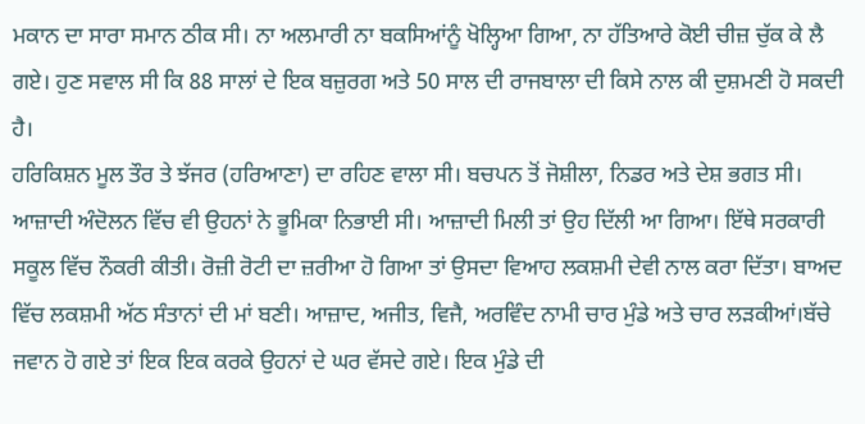ਮਕਾਨ ਦਾ ਸਾਰਾ ਸਮਾਨ ਠੀਕ ਸੀ। ਨਾ ਅਲਮਾਰੀ ਨਾ ਬਕਸਿਆਂਨੂੰ ਖੋਲ੍ਹਿਆ ਗਿਆ, ਨਾ ਹੱਤਿਆਰੇ ਕੋਈ ਚੀਜ਼ ਚੁੱਕ ਕੇ ਲੈ ਗਏ। ਹੁਣ ਸਵਾਲ ਸੀ ਕਿ 88 ਸਾਲਾਂ ਦੇ ਇਕ ਬਜ਼ੁਰਗ ਅਤੇ 50 ਸਾਲ ਦੀ ਰਾਜਬਾਲਾ ਦੀ ਕਿਸੇ ਨਾਲ ਕੀ ਦੁਸ਼ਮਣੀ ਹੋ ਸਕਦੀ ਹੈ।
ਹਰਿਕਿਸ਼ਨ ਮੂਲ ਤੌਰ ਤੇ ਝੱਜਰ (ਹਰਿਆਣਾ) ਦਾ ਰਹਿਣ ਵਾਲਾ ਸੀ। ਬਚਪਨ ਤੋਂ ਜੋਸ਼ੀਲਾ, ਨਿਡਰ ਅਤੇ ਦੇਸ਼ ਭਗਤ ਸੀ। ਆਜ਼ਾਦੀ ਅੰਦੋਲਨ ਵਿੱਚ ਵੀ ਉਹਨਾਂ ਨੇ ਭੂਮਿਕਾ ਨਿਭਾਈ ਸੀ। ਆਜ਼ਾਦੀ ਮਿਲੀ ਤਾਂ ਉਹ ਦਿੱਲੀ ਆ ਗਿਆ। ਇੱਥੇ ਸਰਕਾਰੀ ਸਕੂਲ ਵਿੱਚ ਨੌਕਰੀ ਕੀਤੀ। ਰੋਜ਼ੀ ਰੋਟੀ ਦਾ ਜ਼ਰੀਆ ਹੋ ਗਿਆ ਤਾਂ ਉਸਦਾ ਵਿਆਹ ਲਕਸ਼ਮੀ ਦੇਵੀ ਨਾਲ ਕਰਾ ਦਿੱਤਾ। ਬਾਅਦ ਵਿੱਚ ਲਕਸ਼ਮੀ ਅੱਠ ਸੰਤਾਨਾਂ ਦੀ ਮਾਂ ਬਣੀ। ਆਜ਼ਾਦ, ਅਜੀਤ, ਵਿਜੈ, ਅਰਵਿੰਦ ਨਾਮੀ ਚਾਰ ਮੁੰਡੇ ਅਤੇ ਚਾਰ ਲੜਕੀਆਂ।ਬੱਚੇ ਜਵਾਨ ਹੋ ਗਏ ਤਾਂ ਇਕ ਇਕ ਕਰਕੇ ਉਹਨਾਂ ਦੇ ਘਰ ਵੱਸਦੇ ਗਏ। ਇਕ ਮੁੰਡੇ ਦੀ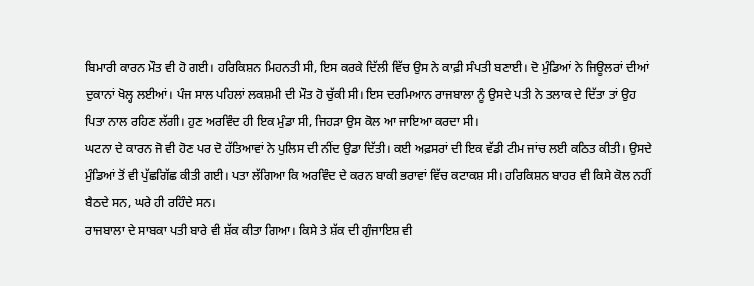ਬਿਮਾਰੀ ਕਾਰਨ ਮੌਤ ਵੀ ਹੋ ਗਈ। ਹਰਿਕਿਸ਼ਨ ਮਿਹਨਤੀ ਸੀ, ਇਸ ਕਰਕੇ ਦਿੱਲੀ ਵਿੱਚ ਉਸ ਨੇ ਕਾਫ਼ੀ ਸੰਪਤੀ ਬਣਾਈ। ਦੋ ਮੁੰਡਿਆਂ ਨੇ ਜਿਊਲਰਾਂ ਦੀਆਂ ਦੁਕਾਨਾਂ ਖੋਲ੍ਹ ਲਈਆਂ। ਪੰਜ ਸਾਲ ਪਹਿਲਾਂ ਲਕਸ਼ਮੀ ਦੀ ਮੌਤ ਹੋ ਚੁੱਕੀ ਸੀ। ਇਸ ਦਰਮਿਆਨ ਰਾਜਬਾਲਾ ਨੂੰ ਉਸਦੇ ਪਤੀ ਨੇ ਤਲਾਕ ਦੇ ਦਿੱਤਾ ਤਾਂ ਉਹ ਪਿਤਾ ਨਾਲ ਰਹਿਣ ਲੱਗੀ। ਹੁਣ ਅਰਵਿੰਦ ਹੀ ਇਕ ਮੁੰਡਾ ਸੀ, ਜਿਹੜਾ ਉਸ ਕੋਲ ਆ ਜਾਇਆ ਕਰਦਾ ਸੀ।
ਘਟਨਾ ਦੇ ਕਾਰਨ ਜੋ ਵੀ ਹੋਣ ਪਰ ਦੋ ਹੱਤਿਆਵਾਂ ਨੇ ਪੁਲਿਸ ਦੀ ਨੀਂਦ ਉਡਾ ਦਿੱਤੀ। ਕਈ ਅਫ਼ਸਰਾਂ ਦੀ ਇਕ ਵੱਡੀ ਟੀਮ ਜਾਂਚ ਲਈ ਕਠਿਤ ਕੀਤੀ। ਉਸਦੇ ਮੁੰਡਿਆਂ ਤੋਂ ਵੀ ਪੁੱਛਗਿੱਛ ਕੀਤੀ ਗਈ। ਪਤਾ ਲੱਗਿਆ ਕਿ ਅਰਵਿੰਦ ਦੇ ਕਰਨ ਬਾਕੀ ਭਰਾਵਾਂ ਵਿੱਚ ਕਟਾਕਸ਼ ਸੀ। ਹਰਿਕਿਸ਼ਨ ਬਾਹਰ ਵੀ ਕਿਸੇ ਕੋਲ ਨਹੀਂ ਬੈਠਦੇ ਸਨ, ਘਰੇ ਹੀ ਰਹਿੰਦੇ ਸਨ।
ਰਾਜਬਾਲਾ ਦੇ ਸਾਬਕਾ ਪਤੀ ਬਾਰੇ ਵੀ ਸ਼ੱਕ ਕੀਤਾ ਗਿਆ। ਕਿਸੇ ਤੇ ਸ਼ੱਕ ਦੀ ਗੁੰਜਾਇਸ਼ ਵੀ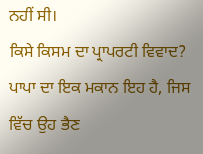ਨਹੀਂ ਸੀ।
ਕਿਸੇ ਕਿਸਮ ਦਾ ਪ੍ਰਾਪਰਟੀ ਵਿਵਾਦ? ਪਾਪਾ ਦਾ ਇਕ ਮਕਾਨ ਇਹ ਹੈ, ਜਿਸ ਵਿੱਚ ਉਹ ਭੈਣ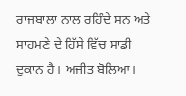ਰਾਜਬਾਲਾ ਨਾਲ ਰਹਿੰਦੇ ਸਨ ਅਤੇ ਸਾਹਮਣੇ ਦੇ ਹਿੱਸੇ ਵਿੱਚ ਸਾਡੀ ਦੁਕਾਨ ਹੈ। ਅਜੀਤ ਬੋਲਿਆ।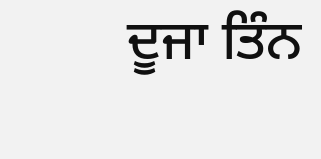ਦੂਜਾ ਤਿੰਨ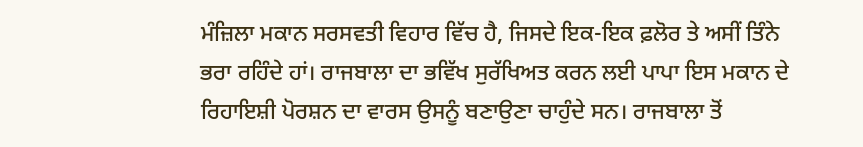ਮੰਜ਼ਿਲਾ ਮਕਾਨ ਸਰਸਵਤੀ ਵਿਹਾਰ ਵਿੱਚ ਹੈ, ਜਿਸਦੇ ਇਕ-ਇਕ ਫ਼ਲੋਰ ਤੇ ਅਸੀਂ ਤਿੰਨੇ ਭਰਾ ਰਹਿੰਦੇ ਹਾਂ। ਰਾਜਬਾਲਾ ਦਾ ਭਵਿੱਖ ਸੁਰੱਖਿਅਤ ਕਰਨ ਲਈ ਪਾਪਾ ਇਸ ਮਕਾਨ ਦੇ ਰਿਹਾਇਸ਼ੀ ਪੋਰਸ਼ਨ ਦਾ ਵਾਰਸ ਉਸਨੂੰ ਬਣਾਉਣਾ ਚਾਹੁੰਦੇ ਸਨ। ਰਾਜਬਾਲਾ ਤੋਂ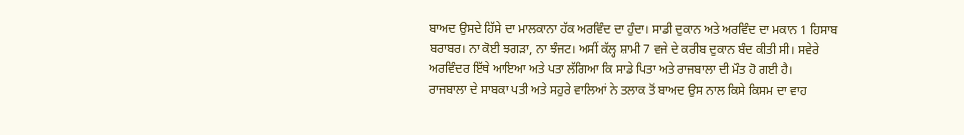ਬਾਅਦ ਉਸਦੇ ਹਿੱਸੇ ਦਾ ਮਾਲਕਾਨਾ ਹੱਕ ਅਰਵਿੰਦ ਦਾ ਹੁੰਦਾ। ਸਾਡੀ ਦੁਕਾਨ ਅਤੇ ਅਰਵਿੰਦ ਦਾ ਮਕਾਨ 1 ਹਿਸਾਬ ਬਰਾਬਰ। ਨਾ ਕੋਈ ਝਗੜਾ, ਨਾ ਝੰਜਟ। ਅਸੀਂ ਕੱਲ੍ਹ ਸ਼ਾਮੀ 7 ਵਜੇ ਦੇ ਕਰੀਬ ਦੁਕਾਨ ਬੰਦ ਕੀਤੀ ਸੀ। ਸਵੇਰੇ ਅਰਵਿੰਦਰ ਇੱਥੇ ਆਇਆ ਅਤੇ ਪਤਾ ਲੱਗਿਆ ਕਿ ਸਾਡੇ ਪਿਤਾ ਅਤੇ ਰਾਜਬਾਲਾ ਦੀ ਮੌਤ ਹੋ ਗਈ ਹੈ।
ਰਾਜਬਾਲਾ ਦੇ ਸਾਬਕਾ ਪਤੀ ਅਤੇ ਸਹੁਰੇ ਵਾਲਿਆਂ ਨੇ ਤਲਾਕ ਤੋਂ ਬਾਅਦ ਉਸ ਨਾਲ ਕਿਸੇ ਕਿਸਮ ਦਾ ਵਾਹ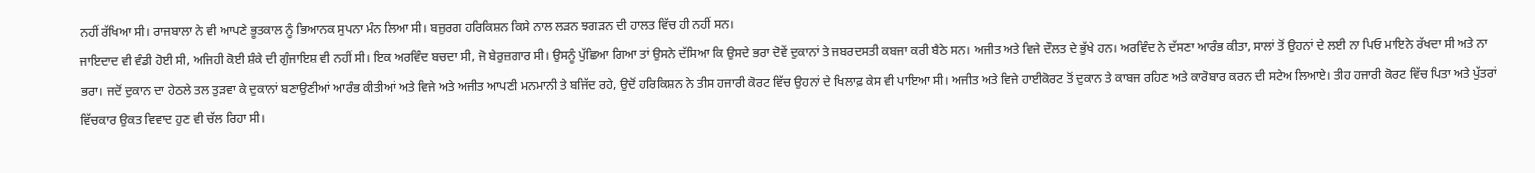ਨਹੀਂ ਰੱਖਿਆ ਸੀ। ਰਾਜਬਾਲਾ ਨੇ ਵੀ ਆਪਣੇ ਭੂਤਕਾਲ ਨੂੰ ਭਿਆਨਕ ਸੁਪਨਾ ਮੰਨ ਲਿਆ ਸੀ। ਬਜ਼ੁਰਗ ਹਰਿਕਿਸ਼ਨ ਕਿਸੇ ਨਾਲ ਲੜਨ ਝਗੜਨ ਦੀ ਹਾਲਤ ਵਿੱਚ ਹੀ ਨਹੀਂ ਸਨ।
ਜਾਇਦਾਦ ਵੀ ਵੰਡੀ ਹੋਈ ਸੀ, ਅਜਿਹੀ ਕੋਈ ਸ਼ੰਕੇ ਦੀ ਗੁੰਜਾਇਸ਼ ਵੀ ਨਹੀਂ ਸੀ। ਇਕ ਅਰਵਿੰਦ ਬਚਦਾ ਸੀ, ਜੋ ਬੇਰੁਜ਼ਗਾਰ ਸੀ। ਉਸਨੂੰ ਪੁੱਛਿਆ ਗਿਆ ਤਾਂ ਉਸਨੇ ਦੱਸਿਆ ਕਿ ਉਸਦੇ ਭਰਾ ਦੋਵੇਂ ਦੁਕਾਨਾਂ ਤੇ ਜਬਰਦਸਤੀ ਕਬਜਾ ਕਰੀ ਬੈਠੇ ਸਨ। ਅਜੀਤ ਅਤੇ ਵਿਜੇ ਦੌਲਤ ਦੇ ਭੁੱਖੇ ਹਨ। ਅਰਵਿੰਦ ਨੇ ਦੱਸਣਾ ਆਰੰਭ ਕੀਤਾ, ਸਾਲਾਂ ਤੋਂ ਉਹਨਾਂ ਦੇ ਲਈ ਨਾ ਪਿਓ ਮਾਇਨੇ ਰੱਖਦਾ ਸੀ ਅਤੇ ਨਾ ਭਰਾ। ਜਦੋਂ ਦੁਕਾਨ ਦਾ ਹੇਠਲੇ ਤਲ ਤੁੜਵਾ ਕੇ ਦੁਕਾਨਾਂ ਬਣਾਉਣੀਆਂ ਆਰੰਭ ਕੀਤੀਆਂ ਅਤੇ ਵਿਜੇ ਅਤੇ ਅਜੀਤ ਆਪਣੀ ਮਨਮਾਨੀ ਤੇ ਬਜਿੱਦ ਰਹੇ, ਉਦੋਂ ਹਰਿਕਿਸ਼ਨ ਨੇ ਤੀਸ ਹਜਾਰੀ ਕੋਰਟ ਵਿੱਚ ਉਹਨਾਂ ਦੇ ਖਿਲਾਫ਼ ਕੇਸ ਵੀ ਪਾਇਆ ਸੀ। ਅਜੀਤ ਅਤੇ ਵਿਜੇ ਹਾਈਕੋਰਟ ਤੋਂ ਦੁਕਾਨ ਤੇ ਕਾਬਜ ਰਹਿਣ ਅਤੇ ਕਾਰੋਬਾਰ ਕਰਨ ਦੀ ਸਟੇਅ ਲਿਆਏ। ਤੀਹ ਹਜਾਰੀ ਕੋਰਟ ਵਿੱਚ ਪਿਤਾ ਅਤੇ ਪੁੱਤਰਾਂ ਵਿੱਚਕਾਰ ਉਕਤ ਵਿਵਾਦ ਹੁਣ ਵੀ ਚੱਲ ਰਿਹਾ ਸੀ।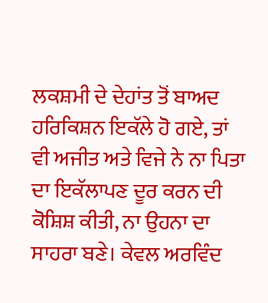ਲਕਸ਼ਮੀ ਦੇ ਦੇਹਾਂਤ ਤੋਂ ਬਾਅਦ ਹਰਿਕਿਸ਼ਨ ਇਕੱਲੇ ਹੋ ਗਏ, ਤਾਂ ਵੀ ਅਜੀਤ ਅਤੇ ਵਿਜੇ ਨੇ ਨਾ ਪਿਤਾ ਦਾ ਇਕੱਲਾਪਣ ਦੂਰ ਕਰਨ ਦੀ ਕੋਸ਼ਿਸ਼ ਕੀਤੀ, ਨਾ ਉਹਨਾ ਦਾ ਸਾਹਰਾ ਬਣੇ। ਕੇਵਲ ਅਰਵਿੰਦ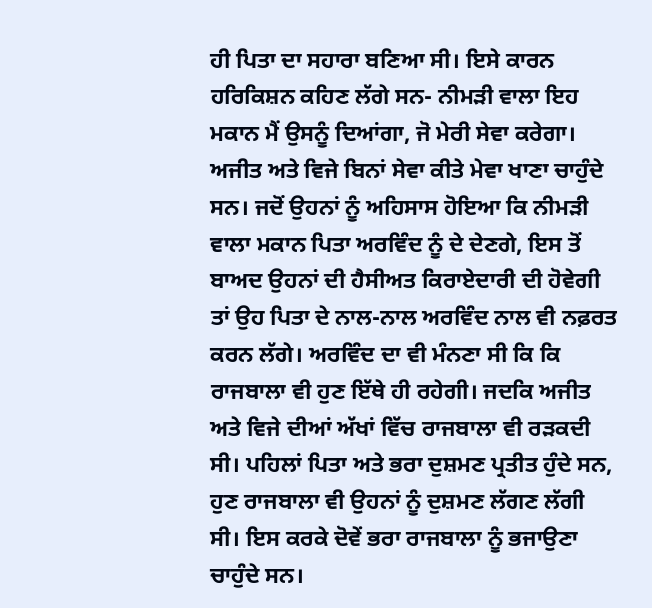ਹੀ ਪਿਤਾ ਦਾ ਸਹਾਰਾ ਬਣਿਆ ਸੀ। ਇਸੇ ਕਾਰਨ ਹਰਿਕਿਸ਼ਨ ਕਹਿਣ ਲੱਗੇ ਸਨ- ਨੀਮੜੀ ਵਾਲਾ ਇਹ ਮਕਾਨ ਮੈਂ ਉਸਨੂੰ ਦਿਆਂਗਾ, ਜੋ ਮੇਰੀ ਸੇਵਾ ਕਰੇਗਾ।
ਅਜੀਤ ਅਤੇ ਵਿਜੇ ਬਿਨਾਂ ਸੇਵਾ ਕੀਤੇ ਮੇਵਾ ਖਾਣਾ ਚਾਹੁੰਦੇ ਸਨ। ਜਦੋਂ ਉਹਨਾਂ ਨੂੰ ਅਹਿਸਾਸ ਹੋਇਆ ਕਿ ਨੀਮੜੀ ਵਾਲਾ ਮਕਾਨ ਪਿਤਾ ਅਰਵਿੰਦ ਨੂੰ ਦੇ ਦੇਣਗੇ, ਇਸ ਤੋਂ ਬਾਅਦ ਉਹਨਾਂ ਦੀ ਹੈਸੀਅਤ ਕਿਰਾਏਦਾਰੀ ਦੀ ਹੋਵੇਗੀ ਤਾਂ ਉਹ ਪਿਤਾ ਦੇ ਨਾਲ-ਨਾਲ ਅਰਵਿੰਦ ਨਾਲ ਵੀ ਨਫ਼ਰਤ ਕਰਨ ਲੱਗੇ। ਅਰਵਿੰਦ ਦਾ ਵੀ ਮੰਨਣਾ ਸੀ ਕਿ ਕਿ ਰਾਜਬਾਲਾ ਵੀ ਹੁਣ ਇੱਥੇ ਹੀ ਰਹੇਗੀ। ਜਦਕਿ ਅਜੀਤ ਅਤੇ ਵਿਜੇ ਦੀਆਂ ਅੱਖਾਂ ਵਿੱਚ ਰਾਜਬਾਲਾ ਵੀ ਰੜਕਦੀ ਸੀ। ਪਹਿਲਾਂ ਪਿਤਾ ਅਤੇ ਭਰਾ ਦੁਸ਼ਮਣ ਪ੍ਰਤੀਤ ਹੁੰਦੇ ਸਨ, ਹੁਣ ਰਾਜਬਾਲਾ ਵੀ ਉਹਨਾਂ ਨੂੰ ਦੁਸ਼ਮਣ ਲੱਗਣ ਲੱਗੀ ਸੀ। ਇਸ ਕਰਕੇ ਦੋਵੇਂ ਭਰਾ ਰਾਜਬਾਲਾ ਨੂੰ ਭਜਾਉਣਾ ਚਾਹੁੰਦੇ ਸਨ।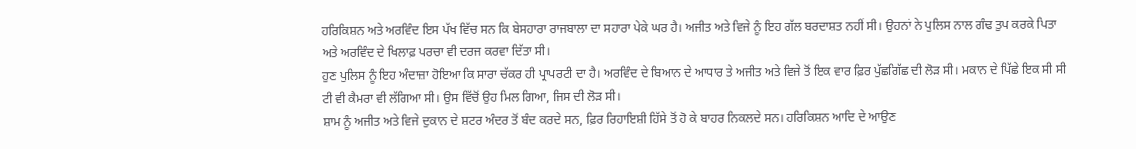ਹਰਿਕਿਸ਼ਨ ਅਤੇ ਅਰਵਿੰਦ ਇਸ ਪੱਖ ਵਿੱਚ ਸਨ ਕਿ ਬੇਸਹਾਰਾ ਰਾਜਬਾਲਾ ਦਾ ਸਹਾਰਾ ਪੇਕੇ ਘਰ ਹੈ। ਅਜੀਤ ਅਤੇ ਵਿਜੇ ਨੂੰ ਇਹ ਗੱਲ ਬਰਦਾਸ਼ਤ ਨਹੀਂ ਸੀ। ਉਹਨਾਂ ਨੇ ਪੁਲਿਸ ਨਾਲ ਗੰਢ ਤੁਪ ਕਰਕੇ ਪਿਤਾ ਅਤੇ ਅਰਵਿੰਦ ਦੇ ਖਿਲਾਫ਼ ਪਰਚਾ ਵੀ ਦਰਜ ਕਰਵਾ ਦਿੱਤਾ ਸੀ।
ਹੁਣ ਪੁਲਿਸ ਨੂੰ ਇਹ ਅੰਦਾਜ਼ਾ ਹੋਇਆ ਕਿ ਸਾਰਾ ਚੱਕਰ ਹੀ ਪ੍ਰਾਪਰਟੀ ਦਾ ਹੈ। ਅਰਵਿੰਦ ਦੇ ਬਿਆਨ ਦੇ ਆਧਾਰ ਤੇ ਅਜੀਤ ਅਤੇ ਵਿਜੇ ਤੋਂ ਇਕ ਵਾਰ ਫ਼ਿਰ ਪੁੱਛਗਿੱਛ ਦੀ ਲੋੜ ਸੀ। ਮਕਾਨ ਦੇ ਪਿੱਛੇ ਇਕ ਸੀ ਸੀ ਟੀ ਵੀ ਕੈਮਰਾ ਵੀ ਲੱਗਿਆ ਸੀ। ਉਸ ਵਿੱਚੋਂ ਉਹ ਮਿਲ ਗਿਆ, ਜਿਸ ਦੀ ਲੋੜ ਸੀ।
ਸ਼ਾਮ ਨੂੰ ਅਜੀਤ ਅਤੇ ਵਿਜੇ ਦੁਕਾਨ ਦੇ ਸ਼ਟਰ ਅੰਦਰ ਤੋਂ ਬੰਦ ਕਰਦੇ ਸਨ, ਫ਼ਿਰ ਰਿਹਾਇਸ਼ੀ ਹਿੱਸੇ ਤੋਂ ਹੋ ਕੇ ਬਾਹਰ ਨਿਕਲਦੇ ਸਨ। ਹਰਿਕਿਸ਼ਨ ਆਦਿ ਦੇ ਆਉਣ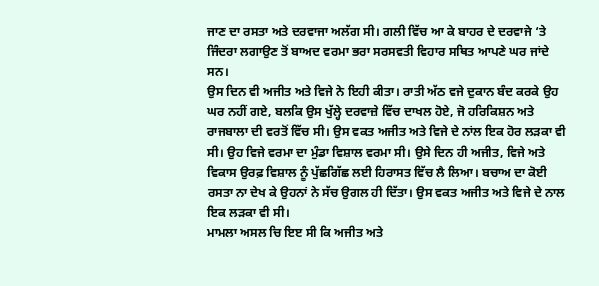ਜਾਣ ਦਾ ਰਸਤਾ ਅਤੇ ਦਰਵਾਜਾ ਅਲੱਗ ਸੀ। ਗਲੀ ਵਿੱਚ ਆ ਕੇ ਬਾਹਰ ਦੇ ਦਰਵਾਜੇ ‘ਤੇ ਜਿੰਦਰਾ ਲਗਾਉਣ ਤੋਂ ਬਾਅਦ ਵਰਮਾ ਭਰਾ ਸਰਸਵਤੀ ਵਿਹਾਰ ਸਥਿਤ ਆਪਣੇ ਘਰ ਜਾਂਦੇ ਸਨ।
ਉਸ ਦਿਨ ਵੀ ਅਜੀਤ ਅਤੇ ਵਿਜੇ ਨੇ ਇਹੀ ਕੀਤਾ। ਰਾਤੀ ਅੱਠ ਵਜੇ ਦੁਕਾਨ ਬੰਦ ਕਰਕੇ ਉਹ ਘਰ ਨਹੀਂ ਗਏ, ਬਲਕਿ ਉਸ ਖੁੱਲ੍ਹੇ ਦਰਵਾਜ਼ੇ ਵਿੱਚ ਦਾਖਲ ਹੋਏ, ਜੋ ਹਰਿਕਿਸ਼ਨ ਅਤੇ ਰਾਜਬਾਲਾ ਦੀ ਵਰਤੋਂ ਵਿੱਚ ਸੀ। ਉਸ ਵਕਤ ਅਜੀਤ ਅਤੇ ਵਿਜੇ ਦੇ ਨਾਂਲ ਇਕ ਹੋਰ ਲੜਕਾ ਵੀ ਸੀ। ਉਹ ਵਿਜੇ ਵਰਮਾ ਦਾ ਮੁੰਡਾ ਵਿਸ਼ਾਲ ਵਰਮਾ ਸੀ। ਉਸੇ ਦਿਨ ਹੀ ਅਜੀਤ, ਵਿਜੇ ਅਤੇ ਵਿਕਾਸ ਉਰਫ਼ ਵਿਸ਼ਾਲ ਨੂੰ ਪੁੱਛਗਿੱਛ ਲਈ ਹਿਰਾਸਤ ਵਿੱਚ ਲੈ ਲਿਆ। ਬਚਾਅ ਦਾ ਕੋਈ ਰਸਤਾ ਨਾ ਦੇਖ ਕੇ ਉਹਨਾਂ ਨੇ ਸੱਚ ਉਗਲ ਹੀ ਦਿੱਤਾ। ਉਸ ਵਕਤ ਅਜੀਤ ਅਤੇ ਵਿਜੇ ਦੇ ਨਾਲ ਇਕ ਲੜਕਾ ਵੀ ਸੀ।
ਮਾਮਲਾ ਅਸਲ ਚਿ ਇੲ ਸੀ ਕਿ ਅਜੀਤ ਅਤੇ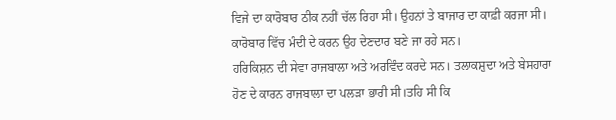ਵਿਜੇ ਦਾ ਕਾਰੋਬਾਰ ਠੀਕ ਨਹੀਂ ਚੱਲ ਰਿਹਾ ਸੀ। ਉਹਨਾਂ ਤੇ ਬਾਜਾਰ ਦਾ ਕਾਫ਼ੀ ਕਰਜਾ ਸੀ। ਕਾਰੋਬਾਰ ਵਿੱਚ ਮੰਦੀ ਦੇ ਕਰਨ ਉਹ ਦੇਣਦਾਰ ਬਣੇ ਜਾ ਰਹੇ ਸਨ।
ਹਰਿਕਿਸ਼ਨ ਦੀ ਸੇਵਾ ਰਾਜਬਾਲਾ ਅਤੇ ਅਰਵਿੰਦ ਕਰਦੇ ਸਨ। ਤਲਾਕਸ਼ੁਦਾ ਅਤੇ ਬੇਸਹਾਰਾ ਹੋਣ ਦੇ ਕਾਰਨ ਰਾਜਬਾਲਾ ਦਾ ਪਲੜਾ ਭਾਰੀ ਸੀ।ਤਹਿ ਸੀ ਕਿ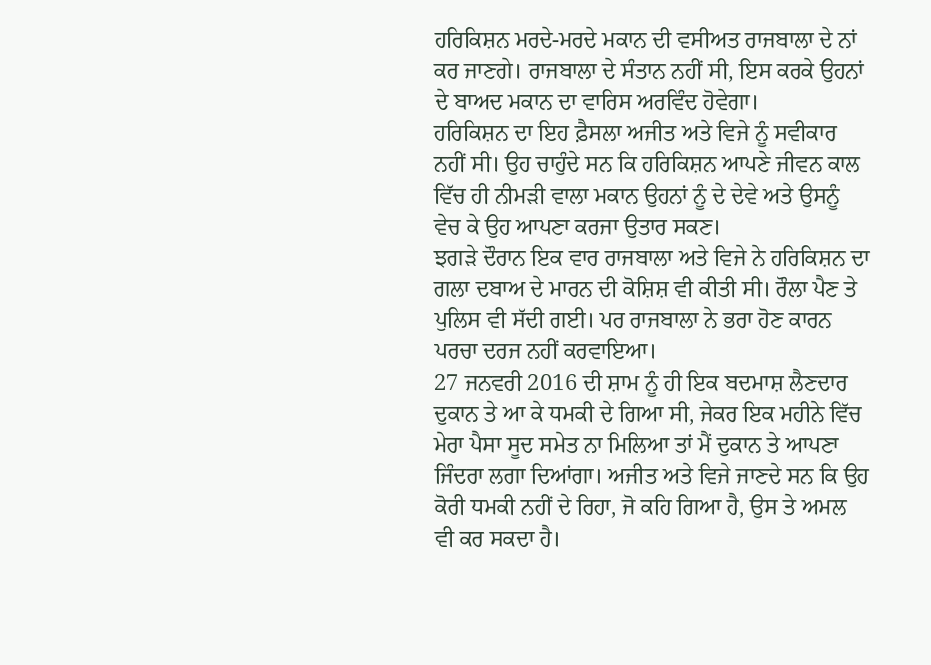ਹਰਿਕਿਸ਼ਨ ਮਰਦੇ-ਮਰਦੇ ਮਕਾਨ ਦੀ ਵਸੀਅਤ ਰਾਜਬਾਲਾ ਦੇ ਨਾਂ ਕਰ ਜਾਣਗੇ। ਰਾਜਬਾਲਾ ਦੇ ਸੰਤਾਨ ਨਹੀਂ ਸੀ, ਇਸ ਕਰਕੇ ਉਹਨਾਂ ਦੇ ਬਾਅਦ ਮਕਾਨ ਦਾ ਵਾਰਿਸ ਅਰਵਿੰਦ ਹੋਵੇਗਾ।
ਹਰਿਕਿਸ਼ਨ ਦਾ ਇਹ ਫ਼ੈਸਲਾ ਅਜੀਤ ਅਤੇ ਵਿਜੇ ਨੂੰ ਸਵੀਕਾਰ ਨਹੀਂ ਸੀ। ਉਹ ਚਾਹੁੰਦੇ ਸਨ ਕਿ ਹਰਿਕਿਸ਼ਨ ਆਪਣੇ ਜੀਵਨ ਕਾਲ ਵਿੱਚ ਹੀ ਨੀਮੜੀ ਵਾਲਾ ਮਕਾਨ ਉਹਨਾਂ ਨੂੰ ਦੇ ਦੇਵੇ ਅਤੇ ਉਸਨੂੰ ਵੇਚ ਕੇ ਉਹ ਆਪਣਾ ਕਰਜਾ ਉਤਾਰ ਸਕਣ।
ਝਗੜੇ ਦੌਰਾਨ ਇਕ ਵਾਰ ਰਾਜਬਾਲਾ ਅਤੇ ਵਿਜੇ ਨੇ ਹਰਿਕਿਸ਼ਨ ਦਾ ਗਲਾ ਦਬਾਅ ਦੇ ਮਾਰਨ ਦੀ ਕੋਸ਼ਿਸ਼ ਵੀ ਕੀਤੀ ਸੀ। ਰੌਲਾ ਪੈਣ ਤੇ ਪੁਲਿਸ ਵੀ ਸੱਦੀ ਗਈ। ਪਰ ਰਾਜਬਾਲਾ ਨੇ ਭਰਾ ਹੋਣ ਕਾਰਨ ਪਰਚਾ ਦਰਜ ਨਹੀਂ ਕਰਵਾਇਆ।
27 ਜਨਵਰੀ 2016 ਦੀ ਸ਼ਾਮ ਨੂੰ ਹੀ ਇਕ ਬਦਮਾਸ਼ ਲੈਣਦਾਰ ਦੁਕਾਨ ਤੇ ਆ ਕੇ ਧਮਕੀ ਦੇ ਗਿਆ ਸੀ, ਜੇਕਰ ਇਕ ਮਹੀਨੇ ਵਿੱਚ ਮੇਰਾ ਪੈਸਾ ਸੂਦ ਸਮੇਤ ਨਾ ਮਿਲਿਆ ਤਾਂ ਮੈਂ ਦੁਕਾਨ ਤੇ ਆਪਣਾ ਜਿੰਦਰਾ ਲਗਾ ਦਿਆਂਗਾ। ਅਜੀਤ ਅਤੇ ਵਿਜੇ ਜਾਣਦੇ ਸਨ ਕਿ ਉਹ ਕੋਰੀ ਧਮਕੀ ਨਹੀਂ ਦੇ ਰਿਹਾ, ਜੋ ਕਹਿ ਗਿਆ ਹੈ, ਉਸ ਤੇ ਅਮਲ ਵੀ ਕਰ ਸਕਦਾ ਹੈ।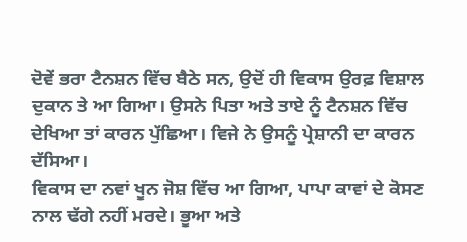ਦੋਵੇਂ ਭਰਾ ਟੈਨਸ਼ਨ ਵਿੱਚ ਬੈਠੇ ਸਨ, ਉਦੋਂ ਹੀ ਵਿਕਾਸ ਉਰਫ਼ ਵਿਸ਼ਾਲ ਦੁਕਾਨ ਤੇ ਆ ਗਿਆ। ਉਸਨੇ ਪਿਤਾ ਅਤੇ ਤਾਏ ਨੂੰ ਟੈਨਸ਼ਨ ਵਿੱਚ ਦੇਖਿਆ ਤਾਂ ਕਾਰਨ ਪੁੱਛਿਆ। ਵਿਜੇ ਨੇ ਉਸਨੂੰ ਪ੍ਰੇਸ਼ਾਨੀ ਦਾ ਕਾਰਨ ਦੱਸਿਆ।
ਵਿਕਾਸ ਦਾ ਨਵਾਂ ਖੂਨ ਜੋਸ਼ ਵਿੱਚ ਆ ਗਿਆ, ਪਾਪਾ ਕਾਵਾਂ ਦੇ ਕੋਸਣ ਨਾਲ ਢੱਗੇ ਨਹੀਂ ਮਰਦੇ। ਭੂਆ ਅਤੇ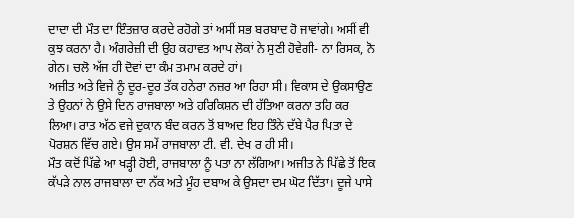ਦਾਦਾ ਦੀ ਮੌਤ ਦਾ ਇੰਤਜ਼ਾਰ ਕਰਦੇ ਰਹੋਗੇ ਤਾਂ ਅਸੀਂ ਸਭ ਬਰਬਾਦ ਹੋ ਜਾਵਾਂਗੇ। ਅਸੀਂ ਵੀ ਕੁਝ ਕਰਨਾ ਹੈ। ਅੰਗਰੇਜ਼ੀ ਦੀ ਉਹ ਕਹਾਵਤ ਆਪ ਲੋਕਾਂ ਨੇ ਸੁਣੀ ਹੋਵੇਗੀ- ਨਾ ਰਿਸਕ, ਨੋ ਗੇਨ। ਚਲੋ ਅੱਜ ਹੀ ਦੋਵਾਂ ਦਾ ਕੰਮ ਤਮਾਮ ਕਰਦੇ ਹਾਂ।
ਅਜੀਤ ਅਤੇ ਵਿਜੇ ਨੂੰ ਦੂਰ-ਦੂਰ ਤੱਕ ਹਨੇਰਾ ਨਜ਼ਰ ਆ ਰਿਹਾ ਸੀ। ਵਿਕਾਸ ਦੇ ਉਕਸਾਉਣ ਤੇ ਉਹਨਾਂ ਨੇ ਉਸੇ ਦਿਨ ਰਾਜਬਾਲਾ ਅਤੇ ਹਰਿਕਿਸ਼ਨ ਦੀ ਹੱਤਿਆ ਕਰਨਾ ਤਹਿ ਕਰ ਲਿਆ। ਰਾਤ ਅੱਠ ਵਜੇ ਦੁਕਾਨ ਬੰਦ ਕਰਨ ਤੋਂ ਬਾਅਦ ਇਹ ਤਿੰਨੇ ਦੱਬੇ ਪੈਰ ਪਿਤਾ ਦੇ ਪੋਰਸ਼ਨ ਵਿੱਚ ਗਏ। ਉਸ ਸਮੇਂ ਰਾਜਬਾਲਾ ਟੀ. ਵੀ. ਦੇਖ ਰ ਹੀ ਸੀ।
ਮੌਤ ਕਦੋਂ ਪਿੱਛੇ ਆ ਖੜ੍ਹੀ ਹੋਈ, ਰਾਜਬਾਲਾ ਨੂੰ ਪਤਾ ਨਾ ਲੱਗਿਆ। ਅਜੀਤ ਨੇ ਪਿੱਛੇ ਤੋਂ ਇਕ ਕੱਪੜੇ ਨਾਲ ਰਾਜਬਾਲਾ ਦਾ ਨੱਕ ਅਤੇ ਮੂੰਹ ਦਬਾਅ ਕੇ ਉਸਦਾ ਦਮ ਘੋਟ ਦਿੱਤਾ। ਦੂਜੇ ਪਾਸੇ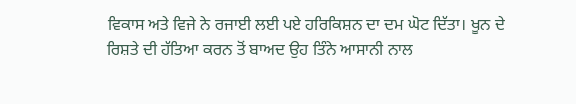ਵਿਕਾਸ ਅਤੇ ਵਿਜੇ ਨੇ ਰਜਾਈ ਲਈ ਪਏ ਹਰਿਕਿਸ਼ਨ ਦਾ ਦਮ ਘੋਟ ਦਿੱਤਾ। ਖੂਨ ਦੇ ਰਿਸ਼ਤੇ ਦੀ ਹੱਤਿਆ ਕਰਨ ਤੋਂ ਬਾਅਦ ਉਹ ਤਿੰਨੇ ਆਸਾਨੀ ਨਾਲ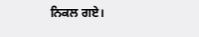ਨਿਕਲ ਗਏ।